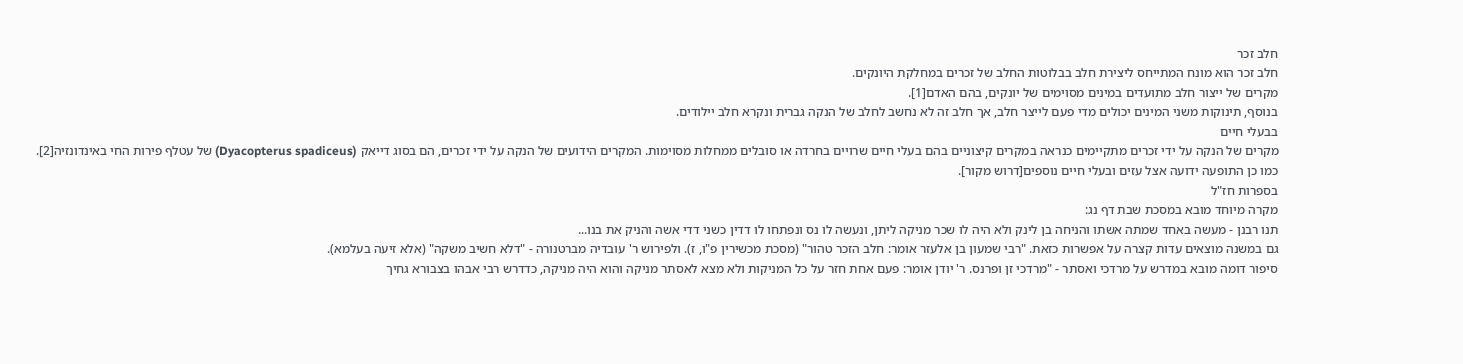חלב זכר
חלב זכר הוא מונח המתייחס ליצירת חלב בבלוטות החלב של זכרים במחלקת היונקים.
מקרים של ייצור חלב מתועדים במינים מסוימים של יונקים, בהם האדם[1].
בנוסף, תינוקות משני המינים יכולים מדי פעם לייצר חלב, אך חלב זה לא נחשב לחלב של הנקה גברית ונקרא חלב יילודים.
בבעלי חיים
מקרים של הנקה על ידי זכרים מתקיימים כנראה במקרים קיצוניים בהם בעלי חיים שרויים בחרדה או סובלים ממחלות מסוימות. המקרים הידועים של הנקה על ידי זכרים, הם בסוג דייאק (Dyacopterus spadiceus) של עטלף פירות החי באינדונזיה[2]. כמו כן התופעה ידועה אצל עזים ובעלי חיים נוספים[דרוש מקור].
בספרות חז"ל
מקרה מיוחד מובא במסכת שבת דף נג:
תנו רבנן - מעשה באחד שמתה אשתו והניחה בן לינק ולא היה לו שכר מניקה ליתן, ונעשה לו נס ונפתחו לו דדין כשני דדי אשה והניק את בנו...
גם במשנה מוצאים עדות קצרה על אפשרות כזאת. "רבי שמעון בן אלעזר אומר: חלב הזכר טהור" (מסכת מכשירין פ"ו, ז). ולפירוש ר' עובדיה מברטנורה - "דלא חשיב משקה" (אלא זיעה בעלמא).
סיפור דומה מובא במדרש על מרדכי ואסתר - "מרדכי זן ופרנס. ר' יודן אומר: פעם אחת חזר על כל המניקות ולא מצא לאסתר מניקה והוא היה מניקה, כדדרש רבי אבהו בצבורא גחיך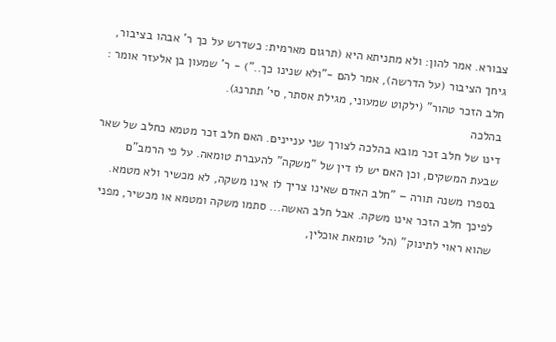צבורא. אמר להון: ולא מתניתא היא (תרגום מארמית: כשדרש על כך ר' אבהו בציבור, גיחך הציבור (על הדרשה), אמר להם -"ולא שנינו כך..") - ר' שמעון בן אלעזר אומר : חלב הזכר טהור" (ילקוט שמעוני, מגילת אסתר, סי' תתרנג).
בהלכה
דינו של חלב זכר מובא בהלכה לצורך שני עניינים. האם חלב זכר מטמא כחלב של שאר שבעת המשקים, וכן האם יש לו דין של "משקה" להעברת טומאה. על פי הרמב"ם בספרו משנה תורה – "חלב האדם שאינו צריך לו אינו משקה, לא מכשיר ולא מטמא. לפיכך חלב הזכר אינו משקה. אבל חלב האשה... סתמו משקה ומטמא או מכשיר, מפני שהוא ראוי לתינוק" (הל' טומאת אוכלין,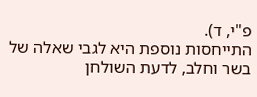פ"י, ד).
התייחסות נוספת היא לגבי שאלה של בשר וחלב, לדעת השולחן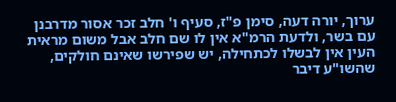ערוך, יורה דעה, סימן פ"ז, סעיף ו' חלב זכר אסור מדרבנן עם בשר, ולדעת הרמ"א אין לו שם חלב אבל משום מראית העין אין לבשלו לכתחילה, יש שפירשו שאינם חולקים, שהשו"ע דיבר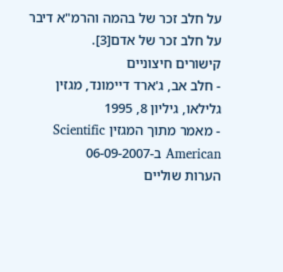על חלב זכר של בהמה והרמ"א דיבר על חלב זכר של אדם[3].
קישורים חיצוניים
- חלב אב, ג'ארד דיימונד, מגזין גלילאו, גיליון 8, 1995
- מאמר מתוך המגזין Scientific American ב-06-09-2007
הערות שוליים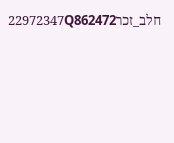חלב_זכר22972347Q862472